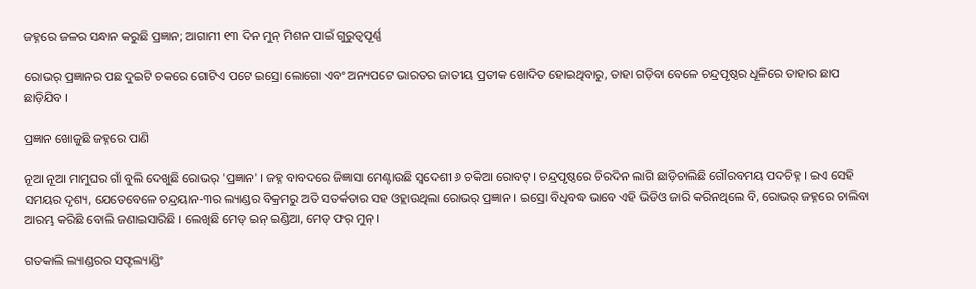ଜହ୍ନରେ ଜଳର ସନ୍ଧାନ କରୁଛି ପ୍ରଜ୍ଞାନ; ଆଗାମୀ ୧୩ ଦିନ ମୁନ୍ ମିଶନ ପାଇଁ ଗୁରୁତ୍ୱପୂର୍ଣ୍ଣ

ରୋଭର୍ ପ୍ରଜ୍ଞାନର ପଛ ଦୁଇଟି ଚକରେ ଗୋଟିଏ ପଟେ ଇସ୍ରୋ ଲୋଗୋ ଏବଂ ଅନ୍ୟପଟେ ଭାରତର ଜାତୀୟ ପ୍ରତୀକ ଖୋଦିତ ହୋଇଥିବାରୁ, ତାହା ଗଡ଼ିବା ବେଳେ ଚନ୍ଦ୍ରପୃଷ୍ଠର ଧୂଳିରେ ତାହାର ଛାପ ଛାଡ଼ିଯିବ ।

ପ୍ରଜ୍ଞାନ ଖୋଜୁଛି ଜହ୍ନରେ ପାଣି

ନୂଆ ନୂଆ ମାମୁଘର ଗାଁ ବୁଲି ଦେଖୁଛି ରୋଭର୍ 'ପ୍ରଜ୍ଞାନ' । ଜହ୍ନ ବାବଦରେ ଜିଜ୍ଞାସା ମେଣ୍ଟାଉଛି ସ୍ୱଦେଶୀ ୬ ଚକିଆ ରୋବଟ୍ । ଚନ୍ଦ୍ରପୃଷ୍ଠରେ ଚିରଦିନ ଲାଗି ଛାଡ଼ିଚାଲିଛି ଗୌରବମୟ ପଦଚିହ୍ନ । ଇଏ ସେହି ସମୟର ଦୃଶ୍ୟ, ଯେତେବେଳେ ଚନ୍ଦ୍ରୟାନ-୩ର ଲ୍ୟାଣ୍ଡର ବିକ୍ରମରୁ ଅତି ସତର୍କତାର ସହ ଓହ୍ଲାଉଥିଲା ରୋଭର୍ ପ୍ରଜ୍ଞାନ । ଇସ୍ରୋ ବିଧିବଦ୍ଧ ଭାବେ ଏହି ଭିଡିଓ ଜାରି କରିନଥିଲେ ବି, ରୋଭର୍ ଜହ୍ନରେ ଚାଲିବା ଆରମ୍ଭ କରିଛି ବୋଲି ଜଣାଇସାରିଛି । ଲେଖିଛି ମେଡ୍ ଇନ୍ ଇଣ୍ଡିଆ, ମେଡ୍ ଫର୍ ମୁନ୍ ।

ଗତକାଲି ଲ୍ୟାଣ୍ଡରର ସଫ୍ଟଲ୍ୟାଣ୍ଡିଂ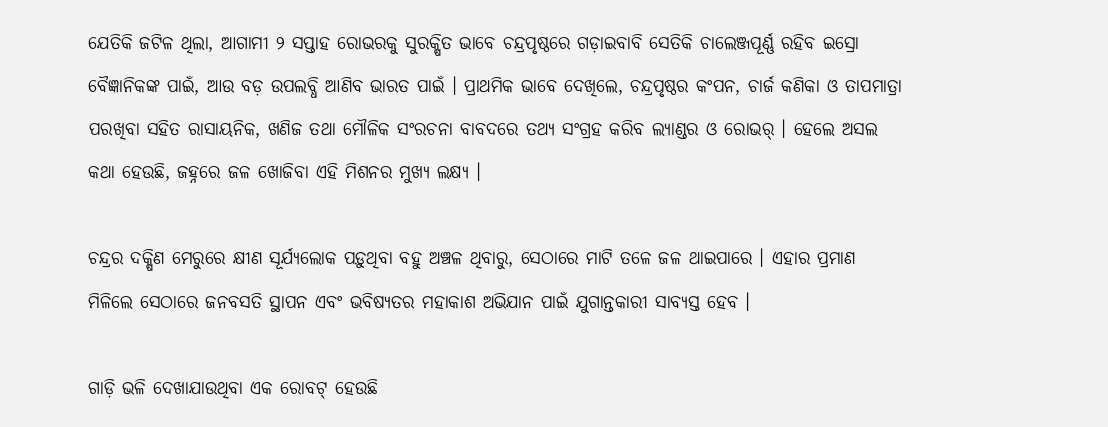ଯେତିକି ଜଟିଳ ଥିଲା, ଆଗାମୀ ୨ ସପ୍ତାହ ରୋଭରକୁ ସୁରକ୍ଷିତ ଭାବେ ଚନ୍ଦ୍ରପୃଷ୍ଠରେ ଗଡ଼ାଇବାବି ସେତିକି ଚାଲେଞ୍ଜପୂର୍ଣ୍ଣ ରହିବ ଇସ୍ରୋ ବୈଜ୍ଞାନିକଙ୍କ ପାଇଁ, ଆଉ ବଡ଼ ଉପଲବ୍ଧି ଆଣିବ ଭାରତ ପାଇଁ । ପ୍ରାଥମିକ ଭାବେ ଦେଖିଲେ, ଚନ୍ଦ୍ରପୃଷ୍ଠର କଂପନ, ଚାର୍ଜ କଣିକା ଓ ତାପମାତ୍ରା ପରଖିବା ସହିତ ରାସାୟନିକ, ଖଣିଜ ତଥା ମୌଳିକ ସଂରଚନା ବାବଦରେ ତଥ୍ୟ ସଂଗ୍ରହ କରିବ ଲ୍ୟାଣ୍ଡର ଓ ରୋଭର୍ । ହେଲେ ଅସଲ କଥା ହେଉଛି, ଜହ୍ନରେ ଜଳ ଖୋଜିବା ଏହି ମିଶନର ମୁଖ୍ୟ ଲକ୍ଷ୍ୟ ।

ଚନ୍ଦ୍ରର ଦକ୍ଷିଣ ମେରୁରେ କ୍ଷୀଣ ସୂର୍ଯ୍ୟଲୋକ ପଡ଼ୁଥିବା ବହୁ ଅଞ୍ଚଳ ଥିବାରୁ, ସେଠାରେ ମାଟି ତଳେ ଜଳ ଥାଇପାରେ । ଏହାର ପ୍ରମାଣ ମିଳିଲେ ସେଠାରେ ଜନବସତି ସ୍ଥାପନ ଏବଂ ଭବିଷ୍ୟତର ମହାକାଶ ଅଭିଯାନ ପାଇଁ ଯୁଗାନ୍ତକାରୀ ସାବ୍ୟସ୍ତ ହେବ ।

ଗାଡ଼ି ଭଳି ଦେଖାଯାଉଥିବା ଏକ ରୋବଟ୍ ହେଉଛି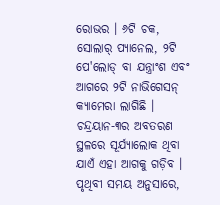ରୋଭର । ୬ଟି ଚକ, ସୋଲାର୍ ପ୍ୟାନେଲ, ୨ଟି ପେ'ଲୋଡ୍ ବା ଯନ୍ତ୍ରାଂଶ ଏବଂ ଆଗରେ ୨ଟି ନାଭିଗେସନ୍ କ୍ୟାମେରା ଲାଗିଛି । ଚନ୍ଦ୍ରୟାନ-୩ର ଅବତରଣ ସ୍ଥଳରେ ସୂର୍ଯ୍ୟାଲୋକ ଥିବା ଯାଏଁ ଏହା ଆଗକୁ ଗଡ଼ିବ । ପୃଥିବୀ ସମୟ ଅନୁସାରେ,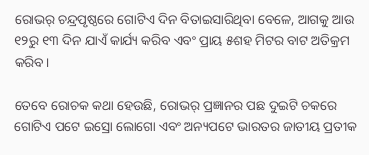ରୋଭର୍ ଚନ୍ଦ୍ରପୃଷ୍ଠରେ ଗୋଟିଏ ଦିନ ବିତାଇସାରିଥିବା ବେଳେ, ଆଗକୁ ଆଉ ୧୨ରୁ ୧୩ ଦିନ ଯାଏଁ କାର୍ଯ୍ୟ କରିବ ଏବଂ ପ୍ରାୟ ୫ଶହ ମିଟର ବାଟ ଅତିକ୍ରମ କରିବ।

ତେବେ ରୋଚକ କଥା ହେଉଛି, ରୋଭର୍ ପ୍ରଜ୍ଞାନର ପଛ ଦୁଇଟି ଚକରେ ଗୋଟିଏ ପଟେ ଇସ୍ରୋ ଲୋଗୋ ଏବଂ ଅନ୍ୟପଟେ ଭାରତର ଜାତୀୟ ପ୍ରତୀକ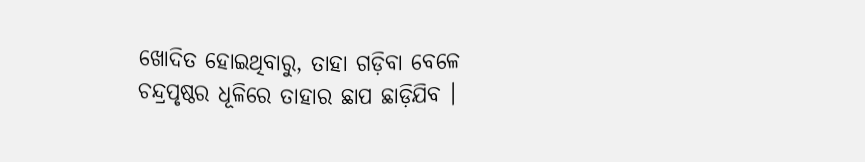ଖୋଦିତ ହୋଇଥିବାରୁ, ତାହା ଗଡ଼ିବା ବେଳେ ଚନ୍ଦ୍ରପୃଷ୍ଠର ଧୂଳିରେ ତାହାର ଛାପ ଛାଡ଼ିଯିବ ।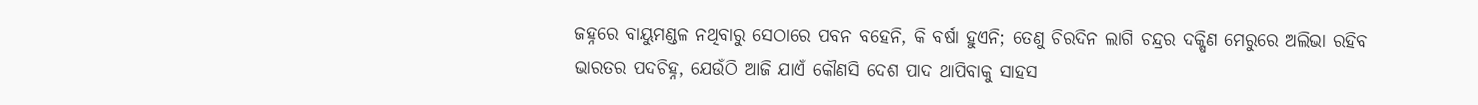ଜହ୍ନରେ ବାୟୁମଣ୍ଡଳ ନଥିବାରୁ ସେଠାରେ ପବନ ବହେନି, କି ବର୍ଷା ହୁଏନି; ତେଣୁ ଚିରଦିନ ଲାଗି ଚନ୍ଦ୍ରର ଦକ୍ଷିଣ ମେରୁରେ ଅଲିଭା ରହିବ ଭାରତର ପଦଚିହ୍ନ, ଯେଉଁଠି ଆଜି ଯାଏଁ କୌଣସି ଦେଶ ପାଦ ଥାପିବାକୁ ସାହସ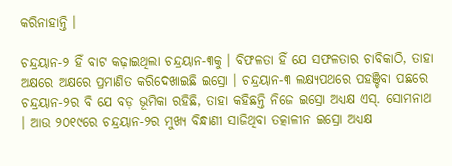କରିନାହାନ୍ତି ।

ଚନ୍ଦ୍ରୟାନ-୨ ହିଁ ବାଟ କଢ଼ାଇଥିଲା ଚନ୍ଦ୍ରୟାନ-୩କୁ । ବିଫଳତା ହିଁ ଯେ ସଫଳତାର ଚାବିକାଠି, ତାହା ଅକ୍ଷରେ ଅକ୍ଷରେ ପ୍ରମାଣିତ କରିଦେଖାଇଛି ଇସ୍ରୋ । ଚନ୍ଦ୍ରୟାନ-୩ ଲକ୍ଷ୍ୟପଥରେ ପହଞ୍ଚିବା ପଛରେ ଚନ୍ଦ୍ରୟାନ-୨ର ବି ଯେ ବଡ଼ ଭୂମିକା ରହିଛି, ତାହା କହିଛନ୍ତି ନିଜେ ଇସ୍ରୋ ଅଧ୍ୟକ୍ଷ ଏସ୍. ସୋମନାଥ । ଆଉ ୨୦୧୯ରେ ଚନ୍ଦ୍ରୟାନ-୨ର ମୁଖ୍ୟ ବିନ୍ଧାଣୀ ସାଜିଥିବା ତତ୍କାଳୀନ ଇସ୍ରୋ ଅଧ୍ୟକ୍ଷ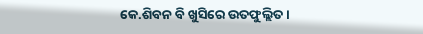କେ.ଶିବନ ବି ଖୁସିରେ ଉତଫୁଲ୍ଲିତ ।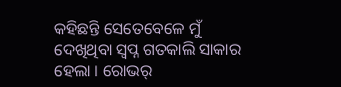କହିଛନ୍ତି ସେତେବେଳେ ମୁଁ ଦେଖିଥିବା ସ୍ୱପ୍ନ ଗତକାଲି ସାକାର ହେଲା । ରୋଭର୍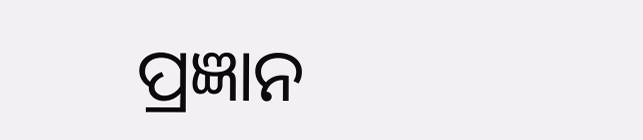ପ୍ରଜ୍ଞାନ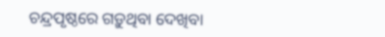ଚନ୍ଦ୍ରପୃଷ୍ଠରେ ଗଡ଼ୁଥିବା ଦେଖିବା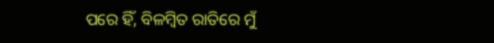ପରେ ହିଁ, ବିଳମ୍ବିତ ରାତିରେ ମୁଁ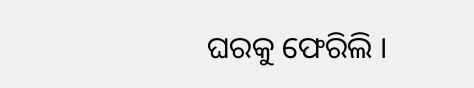ଘରକୁ ଫେରିଲି ।